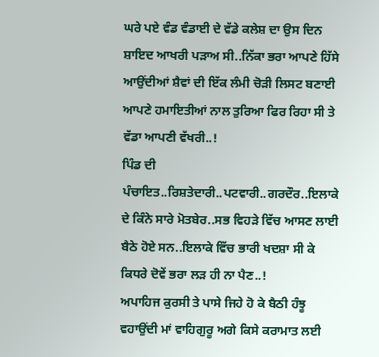ਘਰੇ ਪਏ ਵੰਡ ਵੰਡਾਈ ਦੇ ਵੱਡੇ ਕਲੇਸ਼ ਦਾ ਉਸ ਦਿਨ ਸ਼ਾਇਦ ਆਖਰੀ ਪੜਾਅ ਸੀ..ਨਿੱਕਾ ਭਰਾ ਆਪਣੇ ਹਿੱਸੇ ਆਉਂਦੀਆਂ ਸ਼ੈਵਾਂ ਦੀ ਇੱਕ ਲੰਮੀ ਚੋੜੀ ਲਿਸਟ ਬਣਾਈ ਆਪਣੇ ਹਮਾਇਤੀਆਂ ਨਾਲ ਤੁਰਿਆ ਫਿਰ ਰਿਹਾ ਸੀ ਤੇ ਵੱਡਾ ਆਪਣੀ ਵੱਖਰੀ..!
ਪਿੰਡ ਦੀ ਪੰਚਾਇਤ..ਰਿਸ਼ਤੇਦਾਰੀ..ਪਟਵਾਰੀ..ਗਰਦੌਰ..ਇਲਾਕੇ ਦੇ ਕਿੰਨੇ ਸਾਰੇ ਮੋਤਬੇਰ..ਸਭ ਵਿਹੜੇ ਵਿੱਚ ਆਸਣ ਲਾਈ ਬੈਠੇ ਹੋਏ ਸਨ..ਇਲਾਕੇ ਵਿੱਚ ਭਾਰੀ ਖਦਸ਼ਾ ਸੀ ਕੇ ਕਿਧਰੇ ਦੋਵੇਂ ਭਰਾ ਲੜ ਹੀ ਨਾ ਪੈਣ..!
ਅਪਾਹਿਜ ਕੁਰਸੀ ਤੇ ਪਾਸੇ ਜਿਹੇ ਹੋ ਕੇ ਬੈਠੀ ਹੰਝੂ ਵਹਾਉਂਦੀ ਮਾਂ ਵਾਹਿਗੁਰੂ ਅਗੇ ਕਿਸੇ ਕਰਾਮਾਤ ਲਈ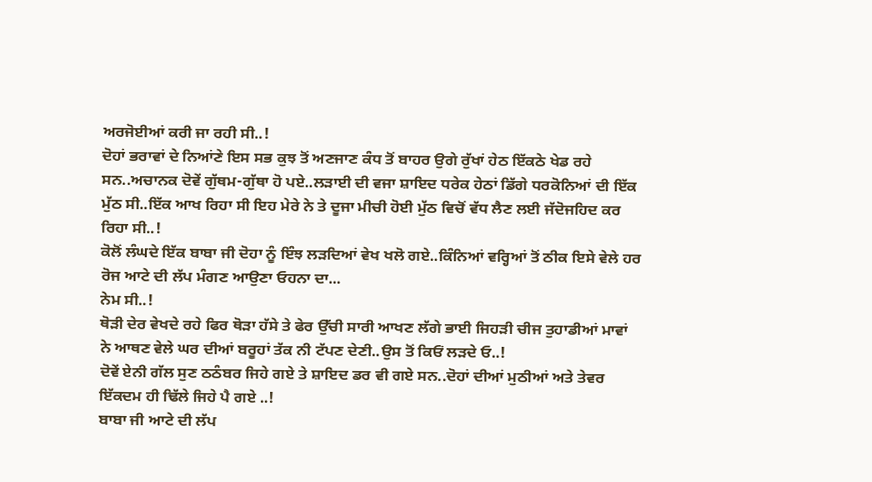ਅਰਜੋਈਆਂ ਕਰੀ ਜਾ ਰਹੀ ਸੀ..!
ਦੋਹਾਂ ਭਰਾਵਾਂ ਦੇ ਨਿਆਂਣੇ ਇਸ ਸਭ ਕੁਝ ਤੋਂ ਅਣਜਾਣ ਕੰਧ ਤੋਂ ਬਾਹਰ ਉਗੇ ਰੁੱਖਾਂ ਹੇਠ ਇੱਕਠੇ ਖੇਡ ਰਹੇ ਸਨ..ਅਚਾਨਕ ਦੋਵੇਂ ਗੁੱਥਮ-ਗੁੱਥਾ ਹੋ ਪਏ..ਲੜਾਈ ਦੀ ਵਜਾ ਸ਼ਾਇਦ ਧਰੇਕ ਹੇਠਾਂ ਡਿੱਗੇ ਧਰਕੋਨਿਆਂ ਦੀ ਇੱਕ ਮੁੱਠ ਸੀ..ਇੱਕ ਆਖ ਰਿਹਾ ਸੀ ਇਹ ਮੇਰੇ ਨੇ ਤੇ ਦੂਜਾ ਮੀਚੀ ਹੋਈ ਮੁੱਠ ਵਿਚੋਂ ਵੱਧ ਲੈਣ ਲਈ ਜੱਦੋਜਹਿਦ ਕਰ ਰਿਹਾ ਸੀ..!
ਕੋਲੋਂ ਲੰਘਦੇ ਇੱਕ ਬਾਬਾ ਜੀ ਦੋਹਾ ਨੂੰ ਇੰਝ ਲੜਦਿਆਂ ਵੇਖ ਖਲੋ ਗਏ..ਕਿੰਨਿਆਂ ਵਰ੍ਹਿਆਂ ਤੋਂ ਠੀਕ ਇਸੇ ਵੇਲੇ ਹਰ ਰੋਜ ਆਟੇ ਦੀ ਲੱਪ ਮੰਗਣ ਆਉਣਾ ਓਹਨਾ ਦਾ...
ਨੇਮ ਸੀ..!
ਥੋੜੀ ਦੇਰ ਵੇਖਦੇ ਰਹੇ ਫਿਰ ਥੋੜਾ ਹੱਸੇ ਤੇ ਫੇਰ ਉੱਚੀ ਸਾਰੀ ਆਖਣ ਲੱਗੇ ਭਾਈ ਜਿਹੜੀ ਚੀਜ ਤੁਹਾਡੀਆਂ ਮਾਵਾਂ ਨੇ ਆਥਣ ਵੇਲੇ ਘਰ ਦੀਆਂ ਬਰੂਹਾਂ ਤੱਕ ਨੀ ਟੱਪਣ ਦੇਣੀ..ਉਸ ਤੋਂ ਕਿਓਂ ਲੜਦੇ ਓ..!
ਦੋਵੇਂ ਏਨੀ ਗੱਲ ਸੁਣ ਠਠੰਬਰ ਜਿਹੇ ਗਏ ਤੇ ਸ਼ਾਇਦ ਡਰ ਵੀ ਗਏ ਸਨ..ਦੋਹਾਂ ਦੀਆਂ ਮੁਠੀਆਂ ਅਤੇ ਤੇਵਰ ਇੱਕਦਮ ਹੀ ਢਿੱਲੇ ਜਿਹੇ ਪੈ ਗਏ ..!
ਬਾਬਾ ਜੀ ਆਟੇ ਦੀ ਲੱਪ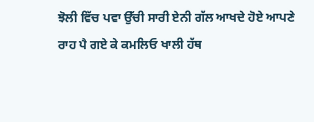ਝੋਲੀ ਵਿੱਚ ਪਵਾ ਉੱਚੀ ਸਾਰੀ ਏਨੀ ਗੱਲ ਆਖਦੇ ਹੋਏ ਆਪਣੇ ਰਾਹ ਪੈ ਗਏ ਕੇ ਕਮਲਿਓ ਖਾਲੀ ਹੱਥ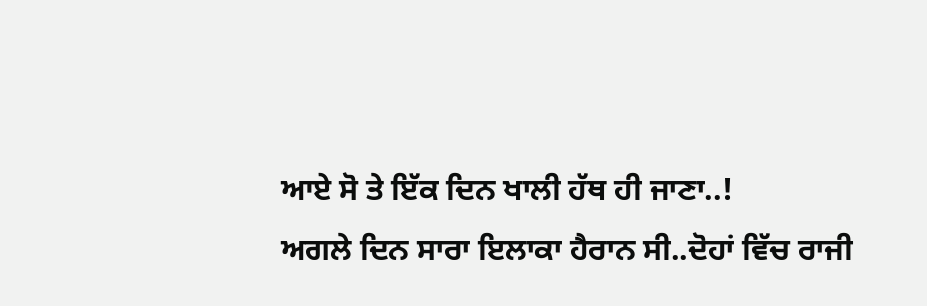ਆਏ ਸੋ ਤੇ ਇੱਕ ਦਿਨ ਖਾਲੀ ਹੱਥ ਹੀ ਜਾਣਾ..!
ਅਗਲੇ ਦਿਨ ਸਾਰਾ ਇਲਾਕਾ ਹੈਰਾਨ ਸੀ..ਦੋਹਾਂ ਵਿੱਚ ਰਾਜੀ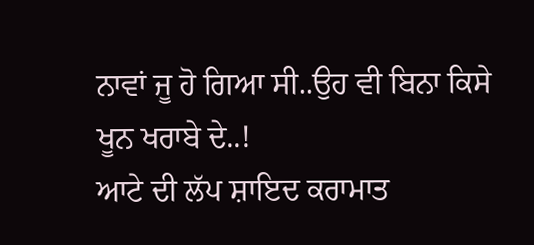ਨਾਵਾਂ ਜੂ ਹੋ ਗਿਆ ਸੀ..ਉਹ ਵੀ ਬਿਨਾ ਕਿਸੇ ਖੂਨ ਖਰਾਬੇ ਦੇ..!
ਆਟੇ ਦੀ ਲੱਪ ਸ਼ਾਇਦ ਕਰਾਮਾਤ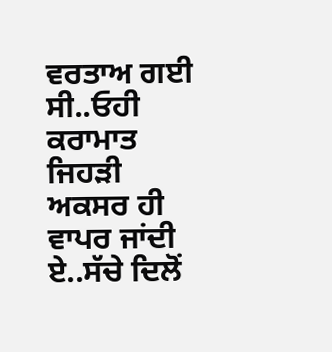ਵਰਤਾਅ ਗਈ ਸੀ..ਓਹੀ ਕਰਾਮਾਤ ਜਿਹੜੀ ਅਕਸਰ ਹੀ ਵਾਪਰ ਜਾਂਦੀ ਏ..ਸੱਚੇ ਦਿਲੋਂ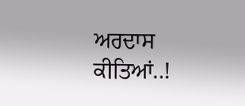ਅਰਦਾਸ ਕੀਤਿਆਂ..!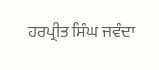ਹਰਪ੍ਰੀਤ ਸਿੰਘ ਜਵੰਦਾ